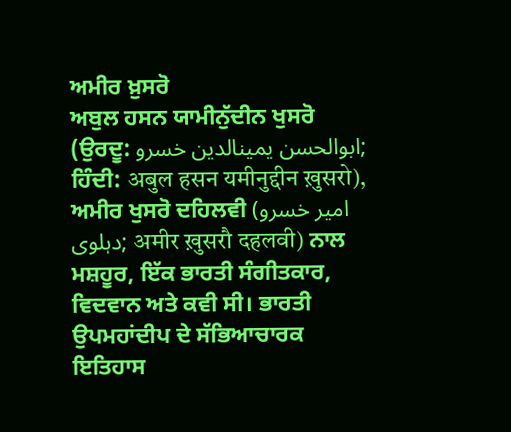ਅਮੀਰ ਖ਼ੁਸਰੋ
ਅਬੁਲ ਹਸਨ ਯਾਮੀਨੁੱਦੀਨ ਖੁਸਰੋ (ਉਰਦੂ: ابوالحسن یمینالدین خسرو; ਹਿੰਦੀ: अबुल हसन यमीनुद्दीन ख़ुसरो), ਅਮੀਰ ਖੁਸਰੋ ਦਹਿਲਵੀ (امیر خسرو دہلوی; अमीर ख़ुसरौ दहलवी) ਨਾਲ ਮਸ਼ਹੂਰ, ਇੱਕ ਭਾਰਤੀ ਸੰਗੀਤਕਾਰ, ਵਿਦਵਾਨ ਅਤੇ ਕਵੀ ਸੀ। ਭਾਰਤੀ ਉਪਮਹਾਂਦੀਪ ਦੇ ਸੱਭਿਆਚਾਰਕ ਇਤਿਹਾਸ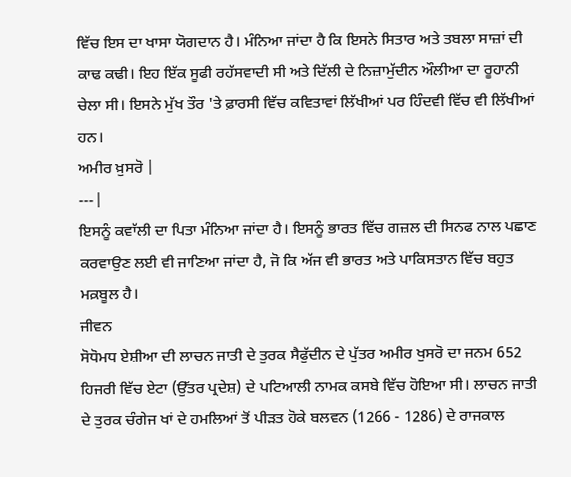ਵਿੱਚ ਇਸ ਦਾ ਖਾਸਾ ਯੋਗਦਾਨ ਹੈ। ਮੰਨਿਆ ਜਾਂਦਾ ਹੈ ਕਿ ਇਸਨੇ ਸਿਤਾਰ ਅਤੇ ਤਬਲਾ ਸਾਜ਼ਾਂ ਦੀ ਕਾਢ ਕਢੀ। ਇਹ ਇੱਕ ਸੂਫੀ ਰਹੱਸਵਾਦੀ ਸੀ ਅਤੇ ਦਿੱਲੀ ਦੇ ਨਿਜ਼ਾਮੁੱਦੀਨ ਔਲੀਆ ਦਾ ਰੂਹਾਨੀ ਚੇਲਾ ਸੀ। ਇਸਨੇ ਮੁੱਖ ਤੌਰ 'ਤੇ ਫ਼ਾਰਸੀ ਵਿੱਚ ਕਵਿਤਾਵਾਂ ਲਿੱਖੀਆਂ ਪਰ ਹਿੰਦਵੀ ਵਿੱਚ ਵੀ ਲਿੱਖੀਆਂ ਹਨ।
ਅਮੀਰ ਖ਼ੁਸਰੋ |
---|
ਇਸਨੂੰ ਕਵਾੱਲੀ ਦਾ ਪਿਤਾ ਮੰਨਿਆ ਜਾਂਦਾ ਹੈ। ਇਸਨੂੰ ਭਾਰਤ ਵਿੱਚ ਗਜ਼ਲ ਦੀ ਸਿਨਫ ਨਾਲ ਪਛਾਣ ਕਰਵਾਉਣ ਲਈ ਵੀ ਜਾਣਿਆ ਜਾਂਦਾ ਹੈ, ਜੋ ਕਿ ਅੱਜ ਵੀ ਭਾਰਤ ਅਤੇ ਪਾਕਿਸਤਾਨ ਵਿੱਚ ਬਹੁਤ ਮਕ਼ਬੂਲ ਹੈ।
ਜੀਵਨ
ਸੋਧੋਮਧ ਏਸ਼ੀਆ ਦੀ ਲਾਚਨ ਜਾਤੀ ਦੇ ਤੁਰਕ ਸੈਫੁੱਦੀਨ ਦੇ ਪੁੱਤਰ ਅਮੀਰ ਖੁਸਰੋ ਦਾ ਜਨਮ 652 ਹਿਜਰੀ ਵਿੱਚ ਏਟਾ (ਉੱਤਰ ਪ੍ਰਦੇਸ਼) ਦੇ ਪਟਿਆਲੀ ਨਾਮਕ ਕਸਬੇ ਵਿੱਚ ਹੋਇਆ ਸੀ। ਲਾਚਨ ਜਾਤੀ ਦੇ ਤੁਰਕ ਚੰਗੇਜ ਖਾਂ ਦੇ ਹਮਲਿਆਂ ਤੋਂ ਪੀੜਤ ਹੋਕੇ ਬਲਵਨ (1266 - 1286) ਦੇ ਰਾਜਕਾਲ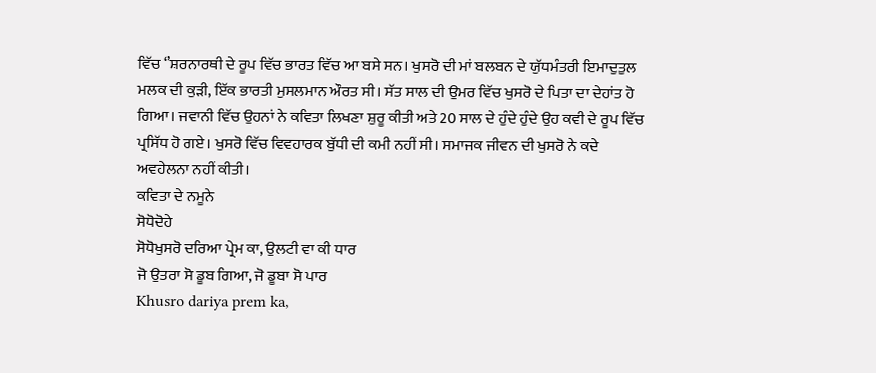ਵਿੱਚ ‘’ਸ਼ਰਨਾਰਥੀ ਦੇ ਰੂਪ ਵਿੱਚ ਭਾਰਤ ਵਿੱਚ ਆ ਬਸੇ ਸਨ। ਖੁਸਰੋ ਦੀ ਮਾਂ ਬਲਬਨ ਦੇ ਯੁੱਧਮੰਤਰੀ ਇਮਾਦੁਤੁਲ ਮਲਕ ਦੀ ਕੁੜੀ, ਇੱਕ ਭਾਰਤੀ ਮੁਸਲਮਾਨ ਔਰਤ ਸੀ। ਸੱਤ ਸਾਲ ਦੀ ਉਮਰ ਵਿੱਚ ਖੁਸਰੋ ਦੇ ਪਿਤਾ ਦਾ ਦੇਹਾਂਤ ਹੋ ਗਿਆ। ਜਵਾਨੀ ਵਿੱਚ ਉਹਨਾਂ ਨੇ ਕਵਿਤਾ ਲਿਖਣਾ ਸ਼ੁਰੂ ਕੀਤੀ ਅਤੇ 20 ਸਾਲ ਦੇ ਹੁੰਦੇ ਹੁੰਦੇ ਉਹ ਕਵੀ ਦੇ ਰੂਪ ਵਿੱਚ ਪ੍ਰਸਿੱਧ ਹੋ ਗਏ। ਖੁਸਰੋ ਵਿੱਚ ਵਿਵਹਾਰਕ ਬੁੱਧੀ ਦੀ ਕਮੀ ਨਹੀਂ ਸੀ। ਸਮਾਜਕ ਜੀਵਨ ਦੀ ਖੁਸਰੋ ਨੇ ਕਦੇ ਅਵਹੇਲਨਾ ਨਹੀਂ ਕੀਤੀ।
ਕਵਿਤਾ ਦੇ ਨਮੂਨੇ
ਸੋਧੋਦੋਹੇ
ਸੋਧੋਖੁਸਰੋ ਦਰਿਆ ਪ੍ਰੇਮ ਕਾ, ਉਲਟੀ ਵਾ ਕੀ ਧਾਰ
ਜੋ ਉਤਰਾ ਸੋ ਡੂਬ ਗਿਆ, ਜੋ ਡੂਬਾ ਸੋ ਪਾਰ
Khusro dariya prem ka,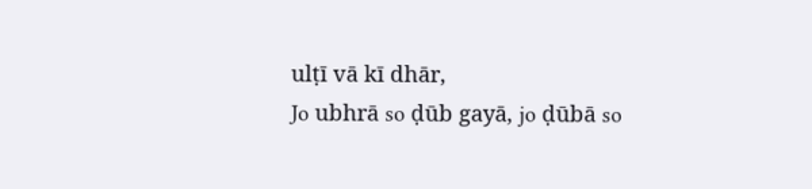ulṭī vā kī dhār,
Jo ubhrā so ḍūb gayā, jo ḍūbā so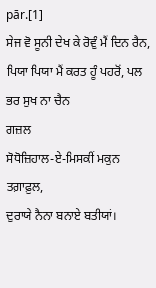pār.[1]
ਸੇਜ ਵੋ ਸੂਨੀ ਦੇਖ ਕੇ ਰੋਵੁੰ ਮੈਂ ਦਿਨ ਰੈਨ,
ਪਿਯਾ ਪਿਯਾ ਮੈਂ ਕਰਤ ਹੂੰ ਪਹਰੋਂ, ਪਲ ਭਰ ਸੁਖ ਨਾ ਚੈਨ
ਗਜ਼ਲ
ਸੋਧੋਜ਼ਿਹਾਲ-ਏ-ਮਿਸਕੀਂ ਮਕੁਨ ਤਗ਼ਾਫ਼ੁਲ,
ਦੁਰਾਯੇ ਨੈਨਾ ਬਨਾਏ ਬਤੀਯਾਂ।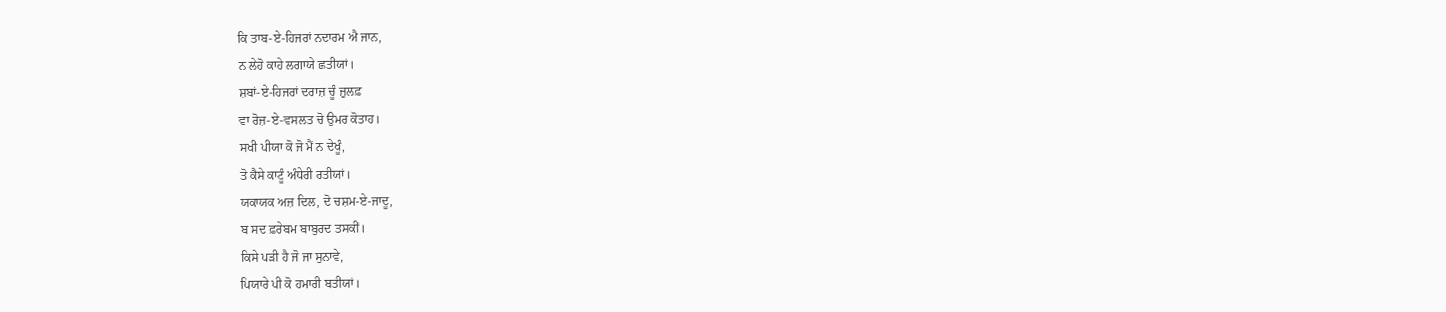ਕਿ ਤਾਬ-ਏ-ਹਿਜਰਾਂ ਨਦਾਰਮ ਐ ਜਾਨ,
ਨ ਲੇਹੋ ਕਾਹੇ ਲਗਾਯੇ ਛਤੀਯਾਂ।
ਸ਼ਬਾਂ-ਏ-ਹਿਜਰਾਂ ਦਰਾਜ਼ ਚੂੰ ਜ਼ੁਲਫ਼
ਵਾ ਰੋਜ਼-ਏ-ਵਸਲਤ ਚੋ ਉਮਰ ਕੋਤਾਹ।
ਸਖੀ ਪੀਯਾ ਕੋ ਜੋ ਮੈਂ ਨ ਦੇਖੂੰ,
ਤੋ ਕੈਸੇ ਕਾਟੂੰ ਅੰਧੇਰੀ ਰਤੀਯਾਂ।
ਯਕਾਯਕ ਅਜ਼ ਦਿਲ, ਦੋ ਚਸ਼ਮ-ਏ-ਜਾਦੂ,
ਬ ਸਦ ਫ਼ਰੇਬਮ ਬਾਬੁਰਦ ਤਸਕੀਂ।
ਕਿਸੇ ਪੜੀ ਹੈ ਜੋ ਜਾ ਸੁਨਾਵੇ,
ਪਿਯਾਰੇ ਪੀ ਕੋ ਹਮਾਰੀ ਬਤੀਯਾਂ।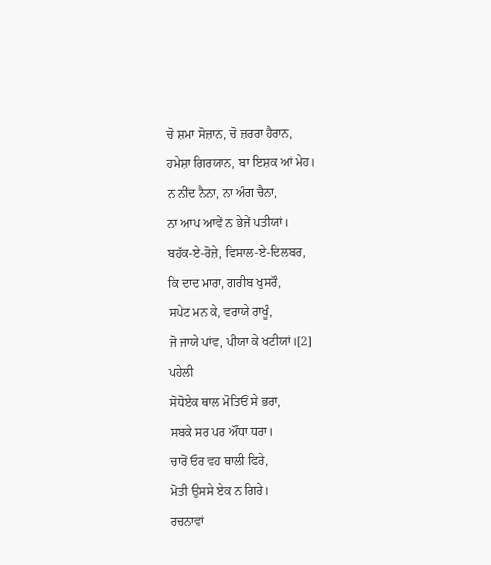ਚੋ ਸ਼ਮਾ ਸੋਜ਼ਾਨ, ਚੋ ਜ਼ਰਰਾ ਹੈਰਾਨ,
ਹਮੇਸ਼ਾ ਗਿਰਯਾਨ, ਬਾ ਇਸ਼ਕ ਆਂ ਮੇਹ।
ਨ ਨੀਂਦ ਨੈਨਾ, ਨਾ ਅੰਗ ਚੈਨਾ,
ਨਾ ਆਪ ਆਵੇਂ ਨ ਭੇਜੇਂ ਪਤੀਯਾਂ।
ਬਹੱਕ-ਏ-ਰੋਜ਼ੇ, ਵਿਸਾਲ-ਏ-ਦਿਲਬਰ,
ਕਿ ਦਾਦ ਮਾਰਾ, ਗਰੀਬ ਖੁਸਰੌ,
ਸਪੇਟ ਮਨ ਕੇ, ਵਰਾਯੇ ਰਾਖੂੰ,
ਜੋ ਜਾਯੇ ਪਾਂਵ, ਪੀਯਾ ਕੇ ਖਟੀਯਾਂ।[2]
ਪਹੇਲੀ
ਸੋਧੋਏਕ ਥਾਲ ਮੋਤਿਓਂ ਸੇ ਭਰਾ,
ਸਬਕੇ ਸਰ ਪਰ ਔਂਧਾ ਧਰਾ।
ਚਾਰੋਂ ਓਰ ਵਹ ਥਾਲੀ ਫਿਰੇ,
ਮੋਤੀ ਉਸਸੇ ਏਕ ਨ ਗਿਰੇ।
ਰਚਨਾਵਾਂ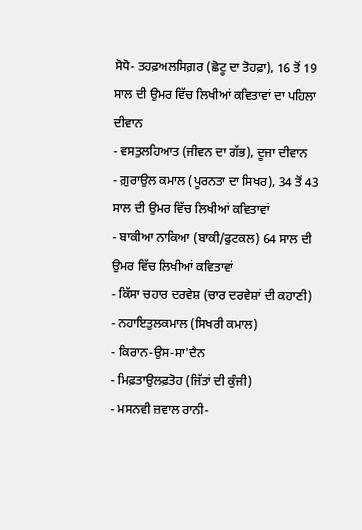ਸੋਧੋ- ਤਹਫ਼ਅਲਸਿਗ਼ਰ (ਛੋਟੂ ਦਾ ਤੋਹਫ਼ਾ), 16 ਤੋਂ 19 ਸਾਲ ਦੀ ਉਮਰ ਵਿੱਚ ਲਿਖੀਆਂ ਕਵਿਤਾਵਾਂ ਦਾ ਪਹਿਲਾ ਦੀਵਾਨ
- ਵਸਤੁਲਹਿਆਤ (ਜੀਵਨ ਦਾ ਗੱਭ), ਦੂਜਾ ਦੀਵਾਨ
- ਗ਼ੁਰਾਉਲ ਕਮਾਲ (ਪੂਰਨਤਾ ਦਾ ਸਿਖਰ), 34 ਤੋਂ 43 ਸਾਲ ਦੀ ਉਮਰ ਵਿੱਚ ਲਿਖੀਆਂ ਕਵਿਤਾਵਾਂ
- ਬਾਕੀਆ ਨਾਕਿਆ (ਬਾਕੀ/ਫੁਟਕਲ) 64 ਸਾਲ ਦੀ ਉਮਰ ਵਿੱਚ ਲਿਖੀਆਂ ਕਵਿਤਾਵਾਂ
- ਕਿੱਸਾ ਚਹਾਰ ਦਰਵੇਸ਼ (ਚਾਰ ਦਰਵੇਸ਼ਾਂ ਦੀ ਕਹਾਣੀ)
- ਨਹਾਇਤੁਲਕਮਾਲ (ਸਿਖਰੀ ਕਮਾਲ)
- ਕਿਰਾਨ-ਉਸ-ਸਾ'ਦੈਨ
- ਮਿਫ਼ਤਾਉਲਫ਼ਤੋਹ (ਜਿੱਤਾਂ ਦੀ ਕੁੰਜੀ)
- ਮਸਨਵੀ ਜ਼ਵਾਲ ਰਾਨੀ-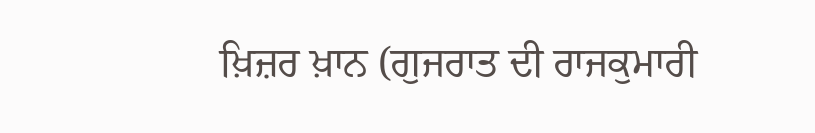ਖ਼ਿਜ਼ਰ ਖ਼ਾਨ (ਗੁਜਰਾਤ ਦੀ ਰਾਜਕੁਮਾਰੀ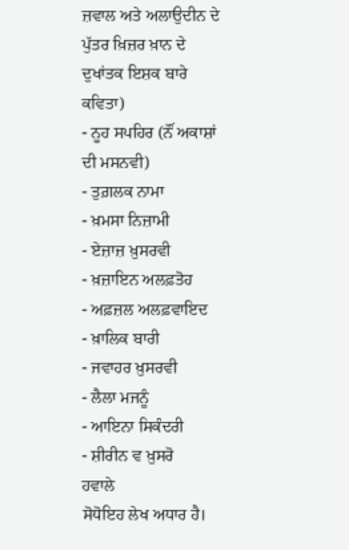ਜ਼ਵਾਲ ਅਤੇ ਅਲਾਉਦੀਨ ਦੇ ਪੁੱਤਰ ਖ਼ਿਜ਼ਰ ਖ਼ਾਨ ਦੇ ਦੁਖਾਂਤਕ ਇਸ਼ਕ ਬਾਰੇ ਕਵਿਤਾ)
- ਨੂਹ ਸਪਹਿਰ (ਨੌਂ ਅਕਾਸ਼ਾਂ ਦੀ ਮਸਨਵੀ)
- ਤੁਗ਼ਲਕ ਨਾਮਾ
- ਖ਼ਮਸਾ ਨਿਜ਼ਾਮੀ
- ਏਜ਼ਾਜ਼ ਖ਼ੁਸਰਵੀ
- ਖ਼ਜ਼ਾਇਨ ਅਲਫ਼ਤੋਹ
- ਅਫ਼ਜ਼ਲ ਅਲਫ਼ਵਾਇਦ
- ਖ਼ਾਲਿਕ ਬਾਰੀ
- ਜਵਾਹਰ ਖ਼ੁਸਰਵੀ
- ਲੈਲਾ ਮਜਨੂੰ
- ਆਇਨਾ ਸਿਕੰਦਰੀ
- ਸ਼ੀਰੀਨ ਵ ਖ਼ੁਸਰੋ
ਹਵਾਲੇ
ਸੋਧੋਇਹ ਲੇਖ ਅਧਾਰ ਹੈ।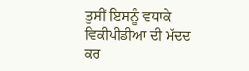ਤੁਸੀਂ ਇਸਨੂੰ ਵਧਾਕੇ ਵਿਕੀਪੀਡੀਆ ਦੀ ਮੱਦਦ ਕਰ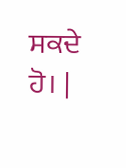ਸਕਦੇ ਹੋ। |